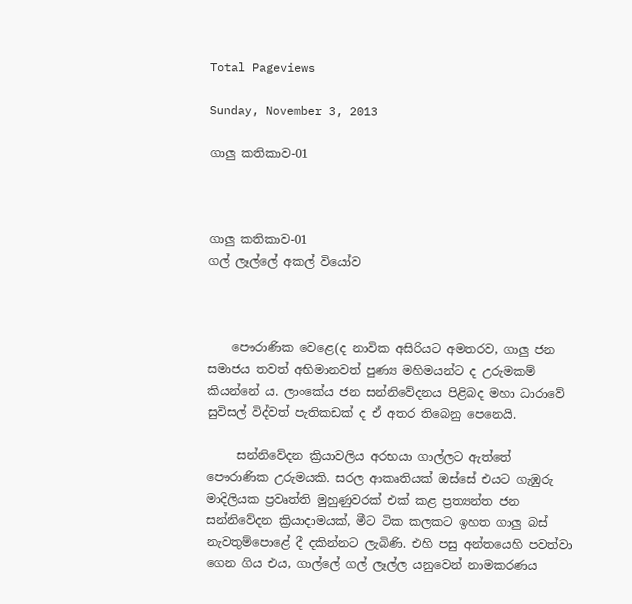Total Pageviews

Sunday, November 3, 2013

ගාලු කතිකාව-01



ගාලු කතිකාව-01
ගල් ලෑල්ලේ අකල් වියෝව



    පෞරාණික වෙළෙ(ද නාවික අසිරියට අමතරව, ගාලු ජන සමාජය තවත් අභිමානවත් පුණ්‍ය මහිමයන්ට ද උරුමකම් කියන්නේ ය. ලාංකේය ජන සන්නිවේදනය පිළිබද මහා ධාරාවේ සුවිසල් විද්වත් පැතිකඩක් ද ඒ අතර තිබෙනු පෙනෙයි.

     සන්නිවේදන ක්‍රියාවලිය අරභයා ගාල්ලට ඇත්තේ පෞරාණික උරුමයකි. සරල ආකෘතියක් ඔස්සේ එයට ගැඹුරු මාදිලියක ප්‍රවෘත්ති මුහුණුවරක් එක් කළ ප්‍රත්‍යන්ත ජන සන්නිවේදන ක්‍රියාදාමයක්, මීට ටික කලකට ඉහත ගාලු බස් නැවතුම්පොළේ දී දකින්නට ලැබිණි. එහි පසු අන්තයෙහි පවත්වා ගෙන ගිය එය, ගාල්ලේ ගල් ලෑල්ල යනුවෙන් නාමකරණය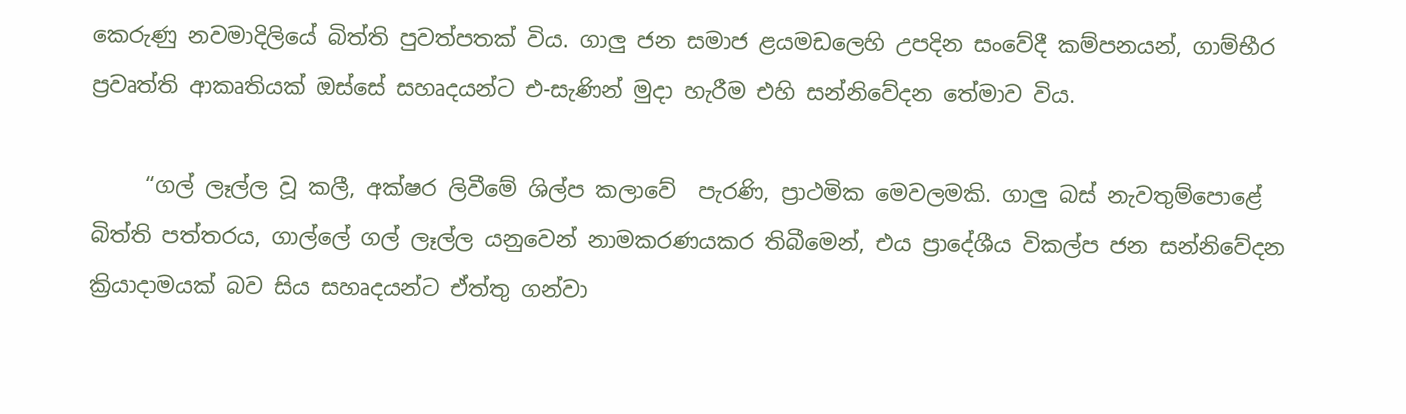කෙරුණු නවමාදිලියේ බිත්ති පුවත්පතක් විය. ගාලු ජන සමාජ ළයමඩලෙහි උපදින සංවේදී කම්පනයන්, ගාම්භීර ප්‍රවෘත්ති ආකෘතියක් ඔස්සේ සහෘදයන්ට එ-සැණින් මුදා හැරීම එහි සන්නිවේදන තේමාව විය.

     “ගල් ලෑල්ල වූ කලී, අක්ෂර ලිවීමේ ශිල්ප කලාවේ  පැරණි, ප්‍රාථමික මෙවලමකි. ගාලු බස් නැවතුම්පොළේ බිත්ති පත්තරය, ගාල්ලේ ගල් ලෑල්ල යනුවෙන් නාමකරණයකර තිබීමෙන්, එය ප්‍රාදේශීය විකල්ප ජන සන්නිවේදන ක්‍රියාදාමයක් බව සිය සහෘදයන්ට ඒත්තු ගන්වා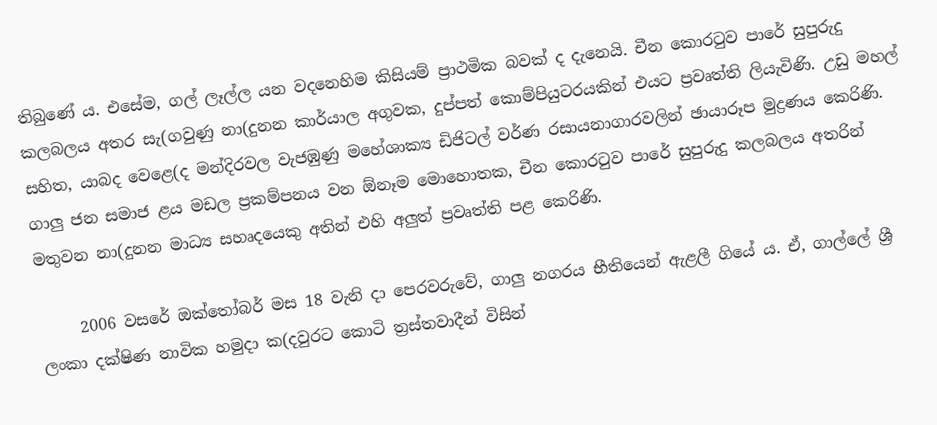තිබුණේ ය. එසේම, ගල් ලෑල්ල යන වදනෙහිම කිසියම් ප්‍රාථමික බවක් ද දැනෙයි. චීන කොරටුව පාරේ සුපුරුදු කලබලය අතර සැ(ගවුණු නා(දුනන කාර්යාල අගුවක, දුප්පත් කොම්පියුටරයකින් එයට ප්‍රවෘත්ති ලියැවිණි. උඩු මහල් සහිත, යාබද වෙළෙ(ද මන්දිරවල වැජඹුණු මහේශාක්‍ය ඩිජිටල් වර්ණ රසායනාගාරවලින් ඡායාරූප මුද්‍රණය කෙරිණි. ගාලු ජන සමාජ ළය මඩල ප්‍රකම්පනය වන ඕනෑම මොහොතක, චීන කොරටුව පාරේ සුපුරුදු කලබලය අතරින් මතුවන නා(දුනන මාධ්‍ය සහෘදයෙකු අතින් එහි අලුත් ප්‍රවෘත්ති පළ කෙරිණි.

     2006 වසරේ ඔක්තෝබර් මස 18 වැනි දා පෙරවරුවේ, ගාලු නගරය භීතියෙන් ඇළලී ගියේ ය. ඒ, ගාල්ලේ ශ්‍රී ලංකා දක්ෂිණ නාවික හමුදා ක(දවුරට කොටි ත්‍රස්තවාදීන් විසින්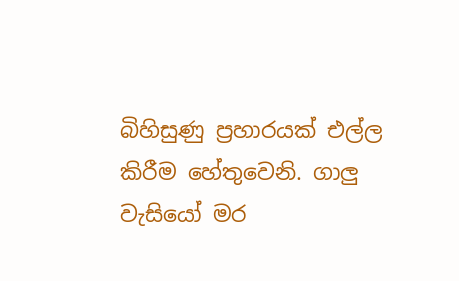බිහිසුණු ප්‍රහාරයක් එල්ල කිරීම හේතුවෙනි. ගාලු වැසියෝ මර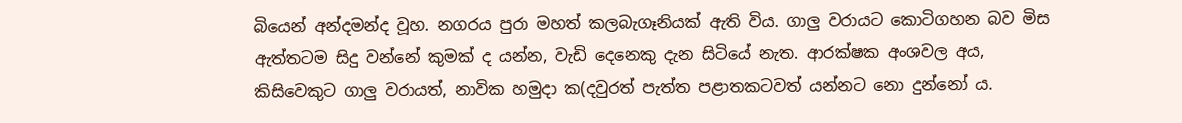බියෙන් අන්දමන්ද වූහ. නගරය පුරා මහත් කලබැගෑනියක් ඇති විය. ගාලු වරායට කොටිගහන බව මිස ඇත්තටම සිදු වන්නේ කුමක් ද යන්න, වැඩි දෙනෙකු දැන සිටියේ නැත. ආරක්ෂක අංශවල අය, කිසිවෙකුට ගාලු වරායත්, නාවික හමුදා ක(දවුරත් පැත්ත පළාතකටවත් යන්නට නො දුන්නෝ ය.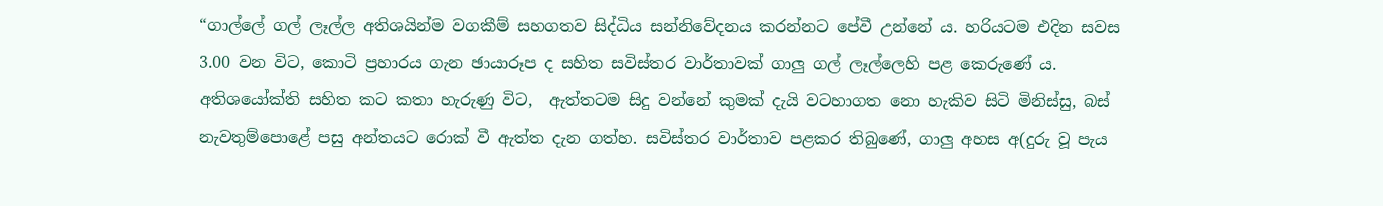“ගාල්ලේ ගල් ලෑල්ල අතිශයින්ම වගකීම් සහගතව සිද්ධිය සන්නිවේදනය කරන්නට පේවී උන්නේ ය. හරියටම එදින සවස 3.00 වන විට, කොටි ප්‍රහාරය ගැන ඡායාරූප ද සහිත සවිස්තර වාර්තාවක් ගාලු ගල් ලෑල්ලෙහි පළ කෙරුණේ ය. අතිශයෝක්ති සහිත කට කතා හැරුණු විට,  ඇත්තටම සිදු වන්නේ කුමක් දැයි වටහාගත නො හැකිව සිටි මිනිස්සු, බස් නැවතුම්පොළේ පසු අන්තයට රොක් වී ඇත්ත දැන ගත්හ. සවිස්තර වාර්තාව පළකර තිබුණේ, ගාලු අහස අ(දුරු වූ පැය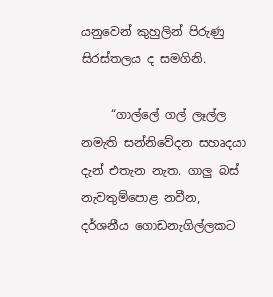යනුවෙන් කුහුලින් පිරුණු සිරස්තලය ද සමගිනි.

     “ගාල්ලේ ගල් ලෑල්ල නමැති සන්නිවේදන සහෘදයා දැන් එතැන නැත. ගාලු බස් නැවතුම්පොළ නවීන, දර්ශනීය ගොඩනැගිල්ලකට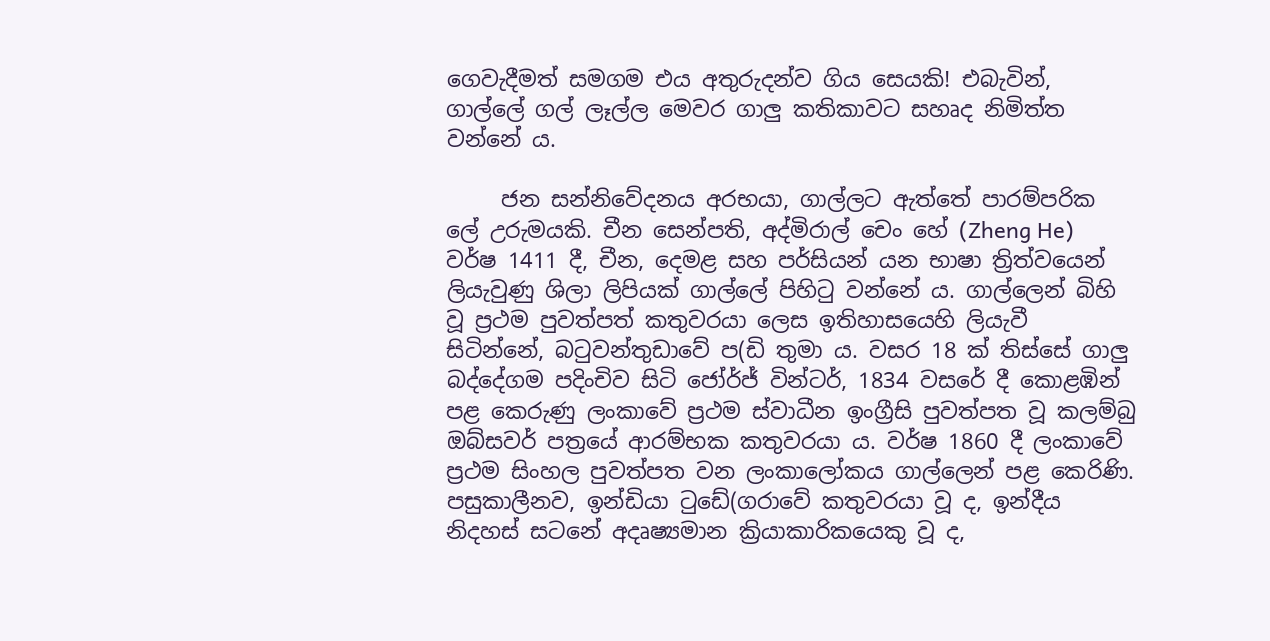ගෙවැදීමත් සමගම එය අතුරුදන්ව ගිය සෙයකි! එබැවින්, ගාල්ලේ ගල් ලෑල්ල මෙවර ගාලු කතිකාවට සහෘද නිමිත්ත වන්නේ ය.

     ජන සන්නිවේදනය අරභයා, ගාල්ලට ඇත්තේ පාරම්පරික ලේ උරුමයකි. චීන සෙන්පති, අද්මිරාල් චෙං හේ (Zheng He) වර්ෂ 1411 දී, චීන, දෙමළ සහ පර්සියන් යන භාෂා ත්‍රිත්වයෙන් ලියැවුණු ශිලා ලිපියක් ගාල්ලේ පිහිටු වන්නේ ය. ගාල්ලෙන් බිහි වූ ප්‍රථම පුවත්පත් කතුවරයා ලෙස ඉතිහාසයෙහි ලියැවී සිටින්නේ, බටුවන්තුඩාවේ ප(ඩි තුමා ය. වසර 18 ක් තිස්සේ ගාලු බද්දේගම පදිංචිව සිටි ජෝර්ජ් වින්ටර්, 1834 වසරේ දී කොළඹින් පළ කෙරුණු ලංකාවේ ප්‍රථම ස්වාධීන ඉංග්‍රීසි පුවත්පත වූ කලම්බු ඔබ්සවර් පත්‍රයේ ආරම්භක කතුවරයා ය. වර්ෂ 1860 දී ලංකාවේ ප්‍රථම සිංහල පුවත්පත වන ලංකාලෝකය ගාල්ලෙන් පළ කෙරිණි. පසුකාලීනව, ඉන්ඩියා ටුඩේ(ගරාවේ කතුවරයා වූ ද, ඉන්දීය නිදහස් සටනේ අදෘෂ්‍යමාන ක්‍රියාකාරිකයෙකු වූ ද,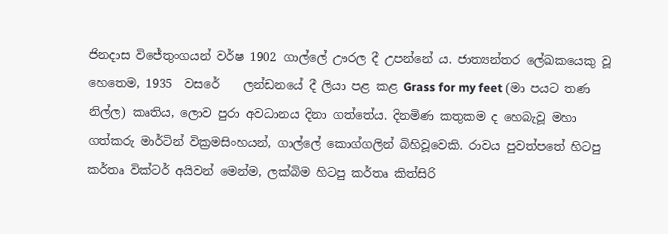ජිනදාස විජේතුංගයන් වර්ෂ 1902 ගාල්ලේ ඌරල දී උපන්නේ ය. ජාත්‍යන්තර ලේඛකයෙකු වූ හෙතෙම, 1935  වසරේ    ලන්ඩනයේ දී ලියා පළ කළ Grass for my feet (මා පයට තණ නිල්ල) කෘතිය, ලොව පුරා අවධානය දිනා ගත්තේය. දිනමිණ කතුකම ද හෙබැවූ මහා ගත්කරු මාර්ටින් වික්‍රමසිංහයන්, ගාල්ලේ කොග්ගලින් බිහිවූවෙකි. රාවය පුවත්පතේ හිටපු කර්තෘ වික්ටර් අයිවන් මෙන්ම, ලක්බිම හිටපු කර්තෘ කිත්සිරි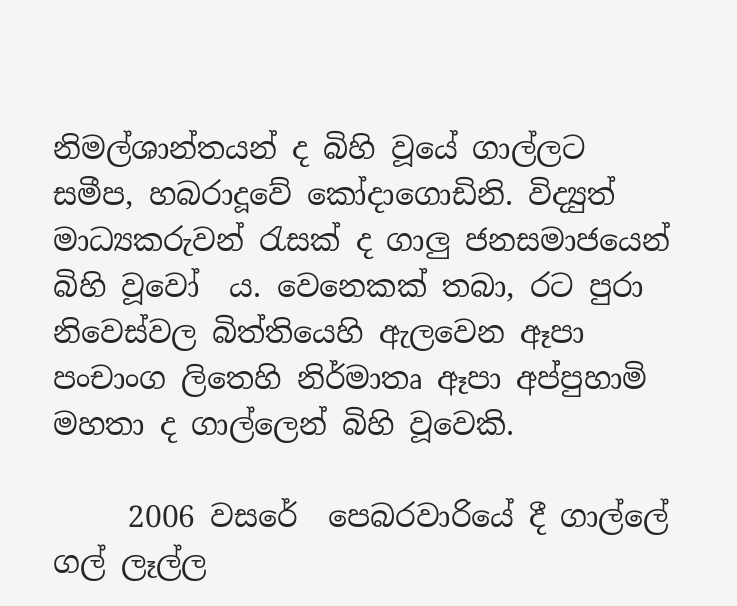නිමල්ශාන්තයන් ද බිහි වූයේ ගාල්ලට සමීප, හබරාදූවේ කෝදාගොඩිනි. විද්‍යුත් මාධ්‍යකරුවන් රැසක් ද ගාලු ජනසමාජයෙන් බිහි වූවෝ  ය. වෙනෙකක් තබා, රට පුරා නිවෙස්වල බිත්තියෙහි ඇලවෙන ඈපා පංචාංග ලිතෙහි නිර්මාතෘ ඈපා අප්පුහාමි මහතා ද ගාල්ලෙන් බිහි වූවෙකි.

     2006 වසරේ  පෙබරවාරියේ දී ගාල්ලේ ගල් ලෑල්ල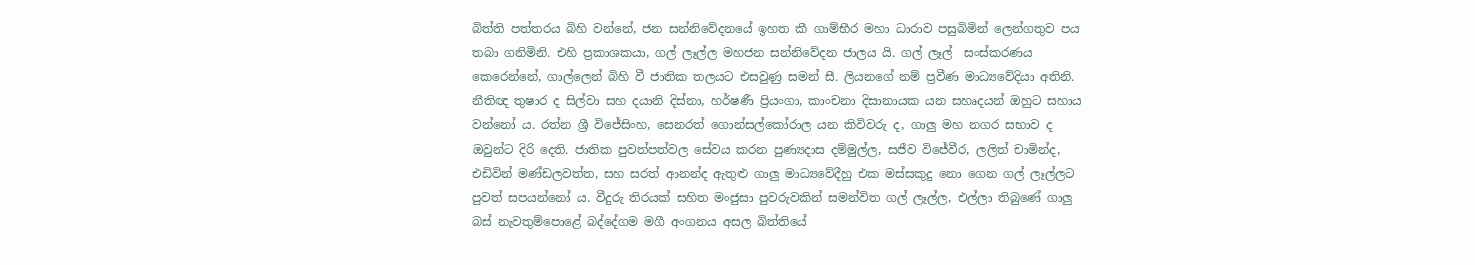බිත්ති පත්තරය බිහි වන්නේ, ජන සන්නිවේදනයේ ඉහත කී ගාම්භීර මහා ධාරාව පසුබිමින් ලෙන්ගතුව පය තබා ගනිමිනි. එහි ප්‍රකාශකයා, ගල් ලෑල්ල මහජන සන්නිවේදන ජාලය යි. ගල් ලෑල්  සංස්කරණය කෙරෙන්නේ, ගාල්ලෙන් බිහි වී ජාතික තලයට එසවුණු සමන් සී. ලියනගේ නම් ප්‍රවීණ මාධ්‍යවේදියා අතිනි. නීතිඥ තුෂාර ද සිල්වා සහ දයානි දිස්නා, හර්ෂණී ප්‍රියංගා, කාංචනා දිසානායක යන සහෘදයන් ඔහුට සහාය වන්නෝ ය. රත්න ශ්‍රී විජේසිංහ, සෙනරත් ගොන්සල්කෝරාල යන කිවිවරු ද, ගාලු මහ නගර සභාව ද ඔවුන්ට දිරි දෙති. ජාතික පුවත්පත්වල සේවය කරන පුණ්‍යදාස දම්මුල්ල, සජීව විජේවීර, ලලිත් චාමින්ද, එඩිවින් මණ්ඩලවත්ත, සහ සරත් ආනන්ද ඇතුළු ගාලු මාධ්‍යවේදීහු එක මස්සකුදු නො ගෙන ගල් ලෑල්ලට පුවත් සපයන්නෝ ය. වීදුරු තිරයක් සහිත මංජුසා පුවරුවකින් සමන්විත ගල් ලෑල්ල, එල්ලා තිබුණේ ගාලු බස් නැවතුම්පොළේ බද්දේගම මගී අංගනය අසල බිත්තියේ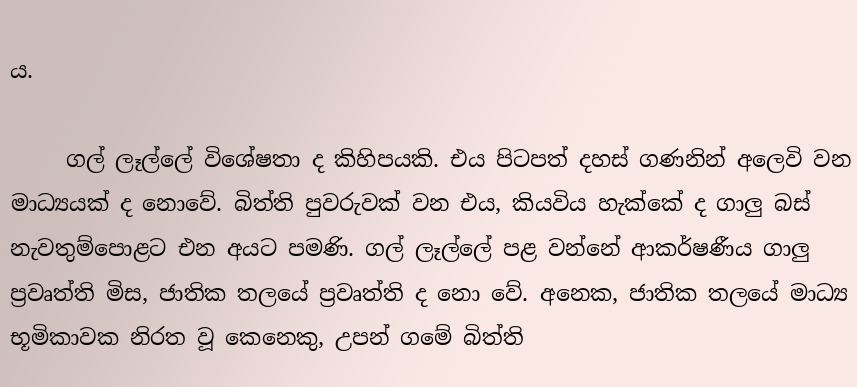ය.

     ගල් ලෑල්ලේ විශේෂතා ද කිහිපයකි. එය පිටපත් දහස් ගණනින් අලෙවි වන මාධ්‍යයක් ද නොවේ. බිත්ති පුවරුවක් වන එය, කියවිය හැක්කේ ද ගාලු බස් නැවතුම්පොළට එන අයට පමණි. ගල් ලෑල්ලේ පළ වන්නේ ආකර්ෂණීය ගාලු ප්‍රවෘත්ති මිස, ජාතික තලයේ ප්‍රවෘත්ති ද නො වේ. අනෙක, ජාතික තලයේ මාධ්‍ය භූමිකාවක නිරත වූ කෙනෙකු, උපන් ගමේ බිත්ති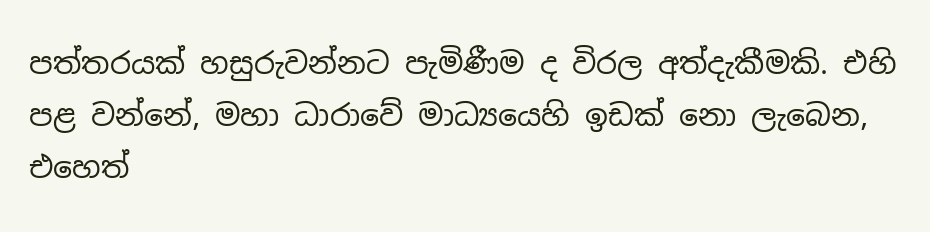පත්තරයක් හසුරුවන්නට පැමිණීම ද විරල අත්දැකීමකි. එහි පළ වන්නේ, මහා ධාරාවේ මාධ්‍යයෙහි ඉඩක් නො ලැබෙන, එහෙත්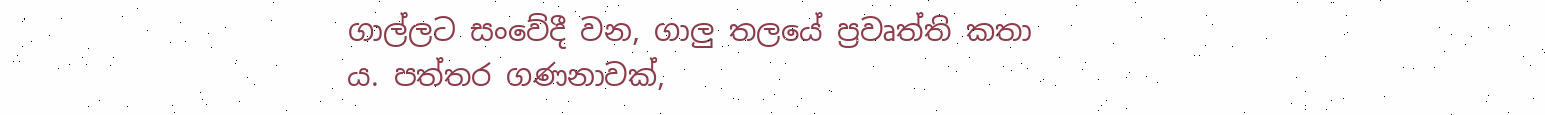ගාල්ලට සංවේදී වන, ගාලු තලයේ ප්‍රවෘත්ති කතා ය. පත්තර ගණනාවක්,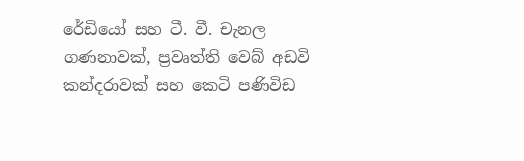රේඩියෝ සහ ටී. වී. චැනල ගණනාවක්, ප්‍රවෘත්ති වෙබ් අඩවි කන්දරාවක් සහ කෙටි පණිවිඩ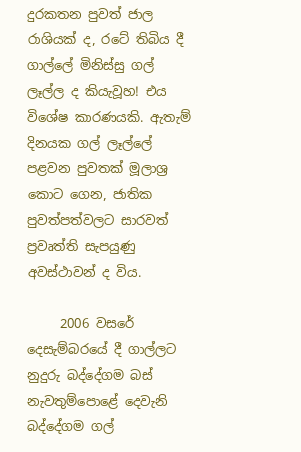දුරකතන පුවත් ජාල රාශියක් ද, රටේ තිබිය දී ගාල්ලේ මිනිස්සු ගල් ලෑල්ල ද කියැවූහ! එය විශේෂ කාරණයකි. ඇතැම් දිනයක ගල් ලෑල්ලේ පළවන පුවතක් මූලාශ්‍ර කොට ගෙන, ජාතික පුවත්පත්වලට සාරවත් ප්‍රවෘත්ති සැපයුණු අවස්ථාවන් ද විය.

     2006 වසරේ දෙසැම්බරයේ දී ගාල්ලට නුදුරු බද්දේගම බස් නැවතුම්පොළේ දෙවැනි බද්දේගම ගල්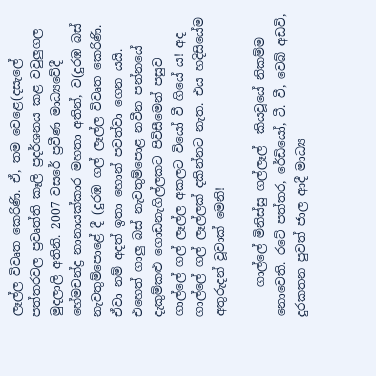ලෑල්ල විවෘත කෙරිණි. ඒ, තම වෙළෙ(දසැලේ පත්තරවල ප්‍රවෘත්ති කෑලි ප්‍රදර්ශනය කළ වවුලුගල මුදලාලි අතිනි. 2007 වසරේ ප්‍රවීණ මාධ්‍යවේදී හේමචන්ද්‍ර නානායක්කාර මහතා අතින්, ව(දුරඹ බස් නැවතුම්පොළේ දී (දුරඹ ගල් ලෑල්ල විවෘත කෙරිණි. ඒවා නම් අදත් ඉතා හොන් පවත්වා ගෙන යයි. එහෙත් ගාලු බස් නැවතුම්පොළ නවීන පන්නයේ දැකුම්කළු ගොඩනැගිල්ලකට පිවිසීමෙන් පසුව ගාල්ලේ ගල් ලෑල්ල අකලට වියෝ වී ගියේ ය! අද ගාල්ලේ ගල් ලෑල්ලක් දකින්නට නැත. එය හදිසියේම අතුරුදන් වූවාක් මෙනි!

     ගාල්ලේ මිනිස්සු ගල්ලෑල්  කියවූයේ නිකම්ම නොවෙති. රටේ පත්තර, රේඩියෝ, ටී. වී, වෙබ් අඩවි, දුරකතන පුවත් ජාල ආදී මාධ්‍ය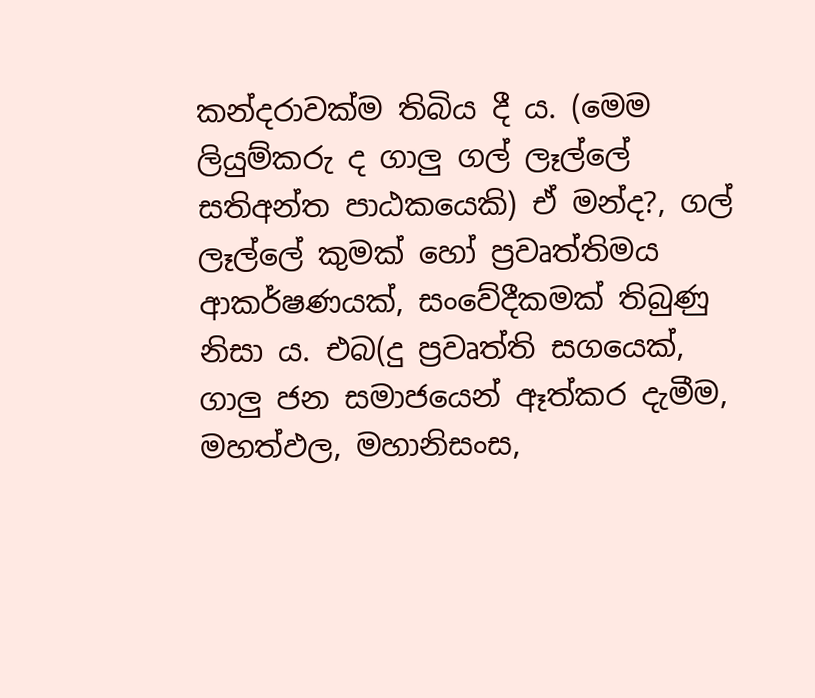කන්දරාවක්ම තිබිය දී ය. (මෙම ලියුම්කරු ද ගාලු ගල් ලෑල්ලේ සතිඅන්ත පාඨකයෙකි) ඒ මන්ද?, ගල් ලෑල්ලේ කුමක් හෝ ප්‍රවෘත්තිමය ආකර්ෂණයක්, සංවේදීකමක් තිබුණු නිසා ය. එබ(දු ප්‍රවෘත්ති සගයෙක්, ගාලු ජන සමාජයෙන් ඈත්කර දැමීම, මහත්ඵල, මහානිසංස,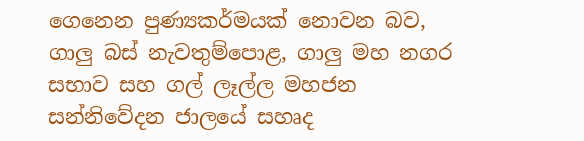ගෙනෙන පුණ්‍යකර්මයක් නොවන බව, ගාලු බස් නැවතුම්පොළ, ගාලු මහ නගර සභාව සහ ගල් ලෑල්ල මහජන සන්නිවේදන ජාලයේ සහෘද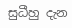සුධීහු දැන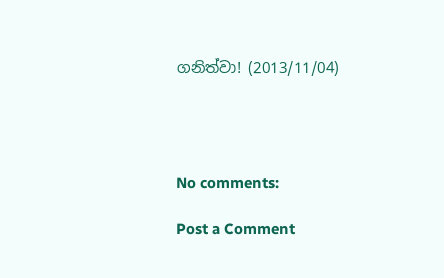ගනිත්වා! (2013/11/04)




No comments:

Post a Comment